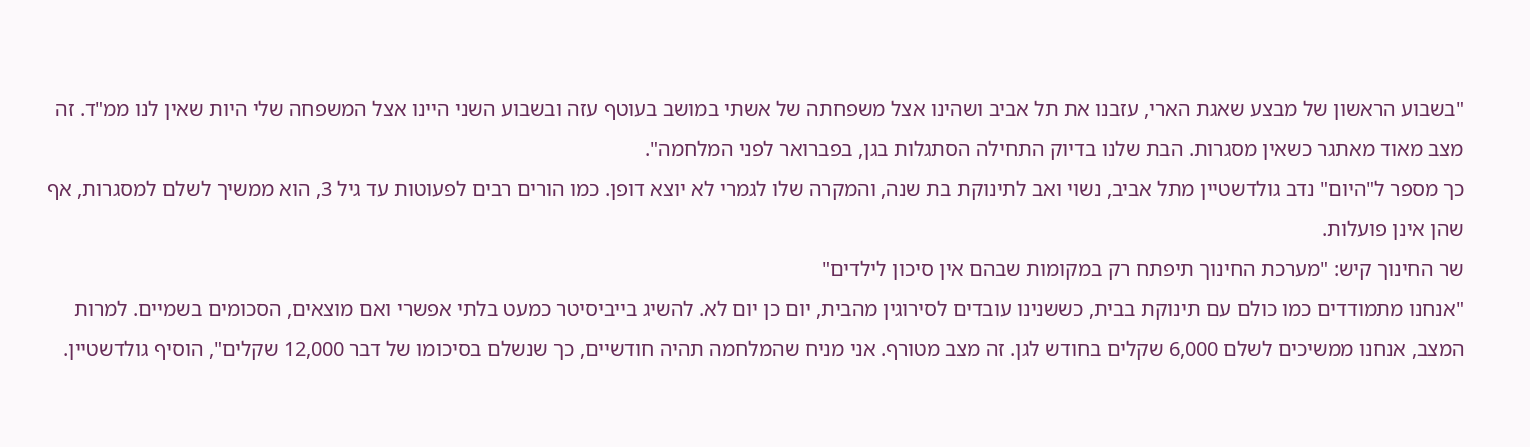"בשבוע הראשון של מבצע שאגת הארי, עזבנו את תל אביב ושהינו אצל משפחתה של אשתי במושב בעוטף עזה ובשבוע השני היינו אצל המשפחה שלי היות שאין לנו ממ"ד. זה מצב מאוד מאתגר כשאין מסגרות. הבת שלנו בדיוק התחילה הסתגלות בגן, בפברואר לפני המלחמה".
כך מספר ל"היום" נדב גולדשטיין מתל אביב, נשוי ואב לתינוקת בת שנה, והמקרה שלו לגמרי לא יוצא דופן. כמו הורים רבים לפעוטות עד גיל 3, הוא ממשיך לשלם למסגרות, אף שהן אינן פועלות.
שר החינוך קיש: "מערכת החינוך תיפתח רק במקומות שבהם אין סיכון לילדים"
"אנחנו מתמודדים כמו כולם עם תינוקת בבית, כששנינו עובדים לסירוגין מהבית, יום כן יום לא. להשיג בייביסיטר כמעט בלתי אפשרי ואם מוצאים, הסכומים בשמיים. למרות המצב, אנחנו ממשיכים לשלם 6,000 שקלים בחודש לגן. זה מצב מטורף. אני מניח שהמלחמה תהיה חודשיים, כך שנשלם בסיכומו של דבר 12,000 שקלים", הוסיף גולדשטיין.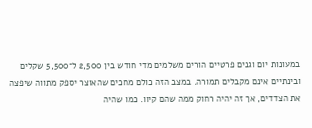במעונות יום וגנים פרטיים הורים משלמים מדי חודש בין 2,500 ל־5,500 שקלים ובינתיים אינם מקבלים תמורה. במצב הזה כולם מחכים שהאוצר יספק מתווה שיפצה את הצדדים, אך זה יהיה רחוק ממה שהם קיוו. כמו שהיה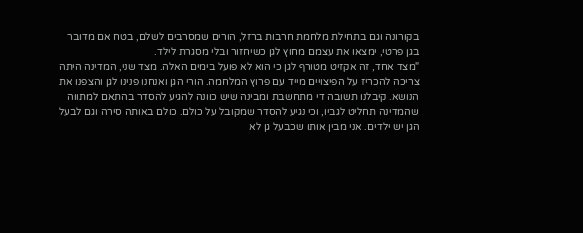בקורונה וגם בתחילת מלחמת חרבות ברזל, הורים שמסרבים לשלם, בטח אם מדובר בגן פרטי, ימצאו את עצמם מחוץ לגן כשיחזור ובלי מסגרת לילד.
"מצד אחד, זה אקזיט מטורף לגן כי הוא לא פועל בימים האלה. מצד שני, המדינה היתה צריכה להכריז על הפיצויים מייד עם פרוץ המלחמה. הורי הגן ואנחנו פנינו לגן והצפנו את הנושא. קיבלנו תשובה די מתחשבת ומבינה שיש כוונה להגיע להסדר בהתאם למתווה שהמדינה תחליט לגביו, וכי נגיע להסדר שמקובל על כולם. כולם באותה סירה וגם לבעל הגן יש ילדים. אני מבין אותו שכבעל גן לא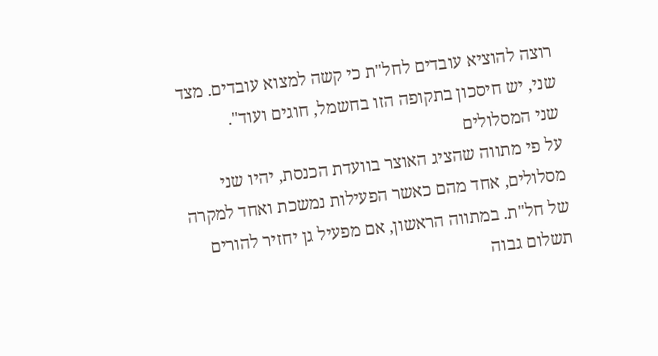רוצה להוציא עובדים לחל"ת כי קשה למצוא עובדים. מצד שני, יש חיסכון בתקופה הזו בחשמל, חוגים ועוד".
שני המסלולים
על פי מתווה שהציג האוצר בוועדת הכנסת, יהיו שני מסלולים, אחד מהם כאשר הפעילות נמשכת ואחד למקרה של חל"ת. במתווה הראשון, אם מפעיל גן יחזיר להורים תשלום גבוה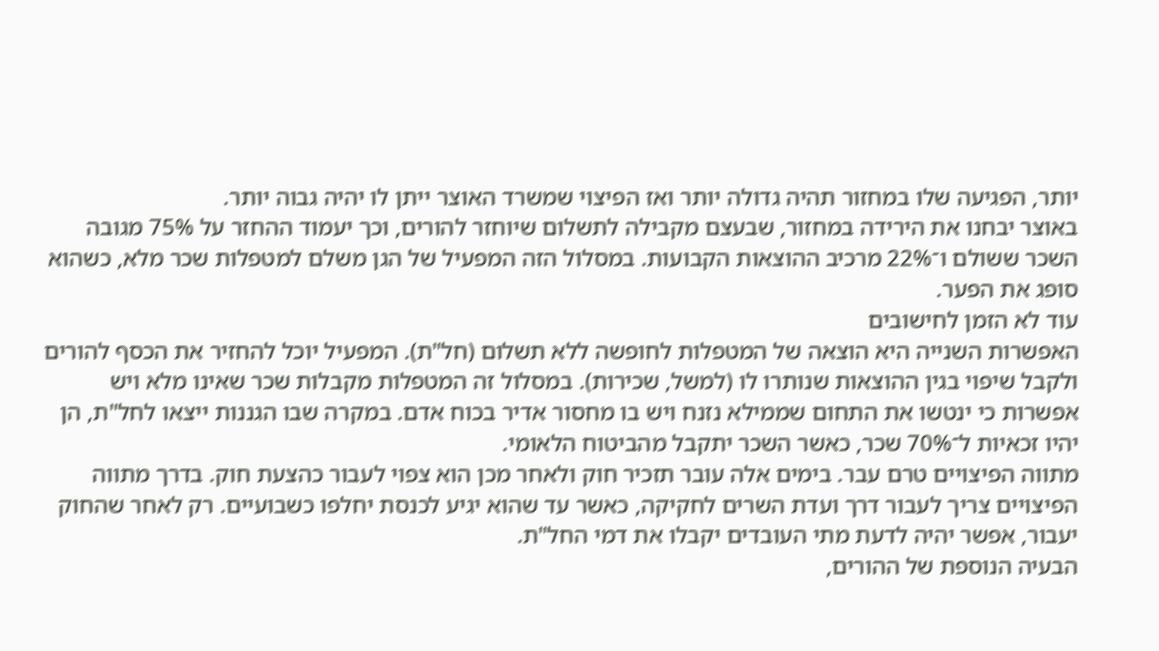יותר, הפגיעה שלו במחזור תהיה גדולה יותר ואז הפיצוי שמשרד האוצר ייתן לו יהיה גבוה יותר.
באוצר יבחנו את הירידה במחזור, שבעצם מקבילה לתשלום שיוחזר להורים, וכך יעמוד ההחזר על 75% מגובה השכר ששולם ו־22% מרכיב ההוצאות הקבועות. במסלול הזה המפעיל של הגן משלם למטפלות שכר מלא, כשהוא סופג את הפער.
עוד לא הזמן לחישובים
האפשרות השנייה היא הוצאה של המטפלות לחופשה ללא תשלום (חל"ת). המפעיל יוכל להחזיר את הכסף להורים ולקבל שיפוי בגין ההוצאות שנותרו לו (למשל, שכירות). במסלול זה המטפלות מקבלות שכר שאינו מלא ויש אפשרות כי ינטשו את התחום שממילא נזנח ויש בו מחסור אדיר בכוח אדם. במקרה שבו הגננות ייצאו לחל"ת, הן יהיו זכאיות ל־70% שכר, כאשר השכר יתקבל מהביטוח הלאומי.
מתווה הפיצויים טרם עבר. בימים אלה עובר תזכיר חוק ולאחר מכן הוא צפוי לעבור כהצעת חוק. בדרך מתווה הפיצויים צריך לעבור דרך ועדת השרים לחקיקה, כאשר עד שהוא יגיע לכנסת יחלפו כשבועיים. רק לאחר שהחוק יעבור, אפשר יהיה לדעת מתי העובדים יקבלו את דמי החל"ת.
הבעיה הנוספת של ההורים,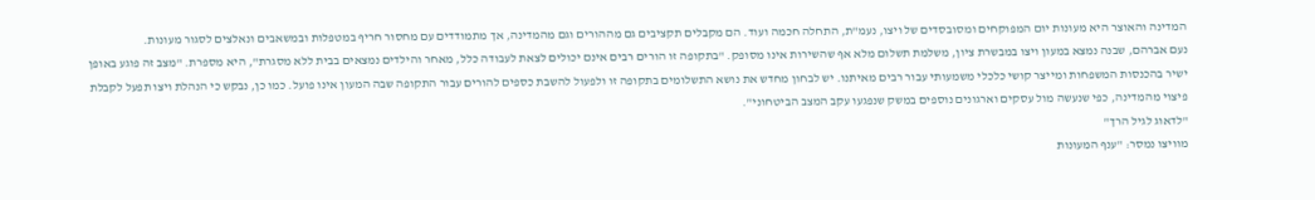המדינה והאוצר היא מעונות יום המפוקחים ומסובסדים של ויצו, נעמ"ת, התחלה חכמה ועוד. הם מקבלים תקציבים גם מההורים וגם מהמדינה, אך מתמודדים עם מחסור חריף במטפלות ובמשאבים ונאלצים לסגור מעונות.
נעם אברהם, שבנה נמצא במעון ויצו במבשרת ציון, משלמת תשלום מלא אף שהשירות אינו מסופק. "בתקופה זו הורים רבים אינם יכולים לצאת לעבודה כלל, מאחר והילדים נמצאים בבית ללא מסגרת", היא מספרת. "מצב זה פוגע באופן ישיר בהכנסות המשפחות ומייצר קושי כלכלי משמעותי עבור רבים מאיתנו. יש לבחון מחדש את נושא התשלומים בתקופה זו ולפעול להשבת כספים להורים עבור התקופה שבה המעון אינו פועל. כמו כן, נבקש כי הנהלת ויצו תפעל לקבלת פיצוי מהמדינה, כפי שנעשה מול עסקים וארגונים נוספים במשק שנפגעו עקב המצב הביטחוני".
"לדאוג לגיל הרך"
מוויצו נמסר: "ענף המעונות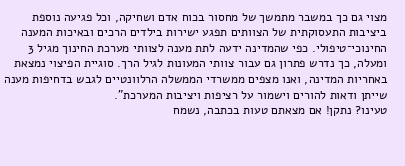מצוי גם כך במשבר מתמשך של מחסור בכוח אדם ושחיקה, וכל פגיעה נוספת ביציבות התעסוקתית של הצוותים תפגע ישירות בילדים הרכים ובאיכות המענה החינוכי־טיפולי. כפי שהמדינה ידעה לתת מענה לצוותי מערכת החינוך מגיל 3 ומעלה, כך נדרש פתרון גם עבור צוותי המעונות לגיל הרך. סוגיית הפיצוי נמצאת באחריות המדינה, ואנו מצפים ממשרדי הממשלה הרלוונטיים לגבש בדחיפות מענה שייתן ודאות להורים וישמור על רציפות ויציבות המערכת".
טעינו? נתקן! אם מצאתם טעות בכתבה, נשמח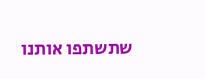שתשתפו אותנו